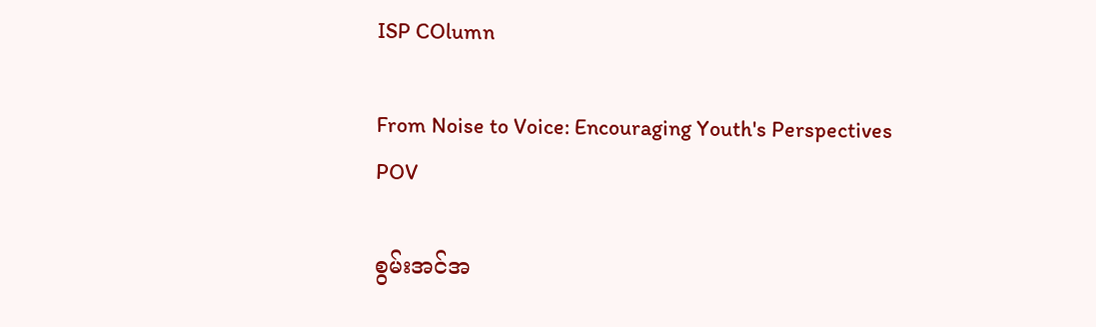ISP COlumn

From Noise to Voice: Encouraging Youth's Perspectives
POV

စွမ်းအင်အ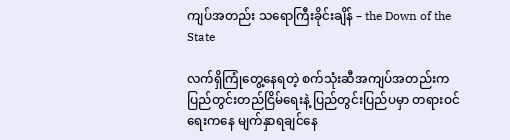ကျပ်အတည်း သရောကြီးခိုင်းချိန် – the Down of the State

လက်ရှိကြုံတွေ့နေရတဲ့ စက်သုံးဆီအကျပ်အတည်းက ပြည်တွင်းတည်ငြိမ်ရေးနဲ့ ပြည်တွင်းပြည်ပမှာ တရားဝင်ရေးကနေ မျက်နှာရချင်နေ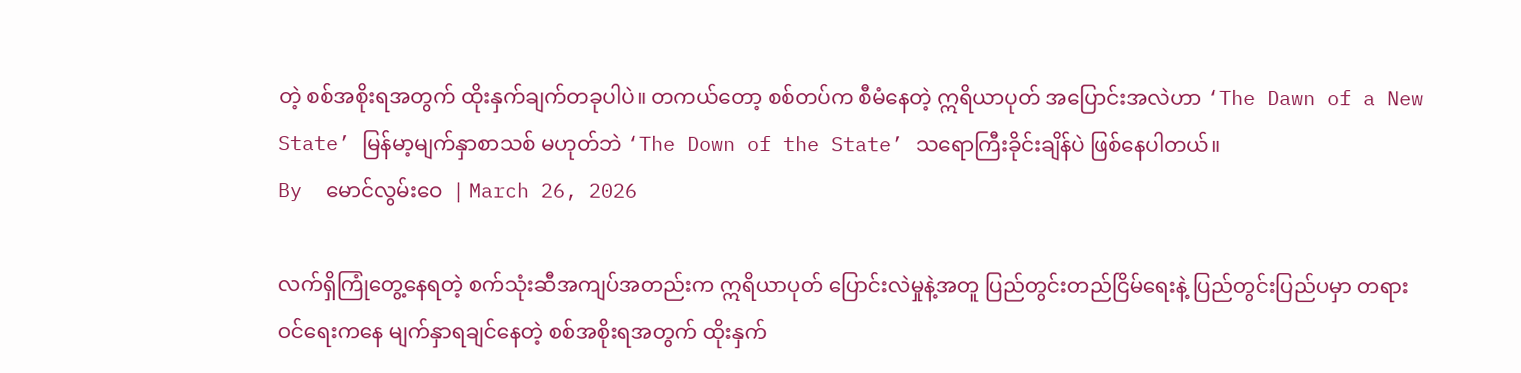တဲ့ စစ်အစိုးရအတွက် ထိုးနှက်ချက်တခုပါပဲ။ တကယ်တော့ စစ်တပ်က စီမံနေတဲ့ ဣရိယာပုတ် အပြောင်းအလဲဟာ ‘The Dawn of a New State’ မြန်မာ့မျက်နှာစာသစ် မဟုတ်ဘဲ ‘The Down of the State’ သရောကြီးခိုင်းချိန်ပဲ ဖြစ်နေပါတယ်။
By  မောင်လွမ်းဝေ  | March 26, 2026

လက်ရှိကြုံတွေ့နေရတဲ့ စက်သုံးဆီအကျပ်အတည်းက ဣရိယာပုတ် ပြောင်းလဲမှုနဲ့အတူ ပြည်တွင်းတည်ငြိမ်ရေးနဲ့ ပြည်တွင်းပြည်ပမှာ တရားဝင်ရေးကနေ မျက်နှာရချင်နေတဲ့ စစ်အစိုးရအတွက် ထိုးနှက်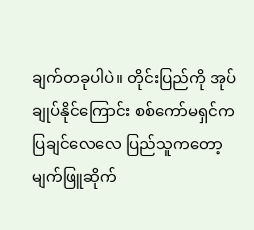ချက်တခုပါပဲ။ တိုင်းပြည်ကို အုပ်ချုပ်နိုင်ကြောင်း စစ်ကော်မရှင်က ပြချင်လေလေ ပြည်သူကတော့ မျက်ဖြူဆိုက်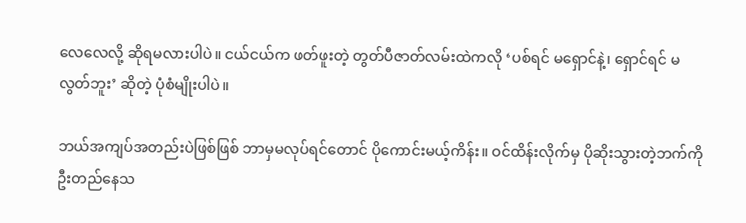လေလေလို့ ဆိုရမလားပါပဲ။ ငယ်ငယ်က ဖတ်ဖူးတဲ့ တွတ်ပီဇာတ်လမ်းထဲကလို ‘ပစ်ရင် မရှောင်နဲ့၊ ရှောင်ရင် မလွတ်ဘူး’ ဆိုတဲ့ ပုံစံမျိုးပါပဲ။

ဘယ်အကျပ်အတည်းပဲဖြစ်ဖြစ် ဘာမှမလုပ်ရင်တောင် ပိုကောင်းမယ့်ကိန်း။ ဝင်ထိန်းလိုက်မှ ပိုဆိုးသွားတဲ့ဘက်ကို ဦးတည်နေသ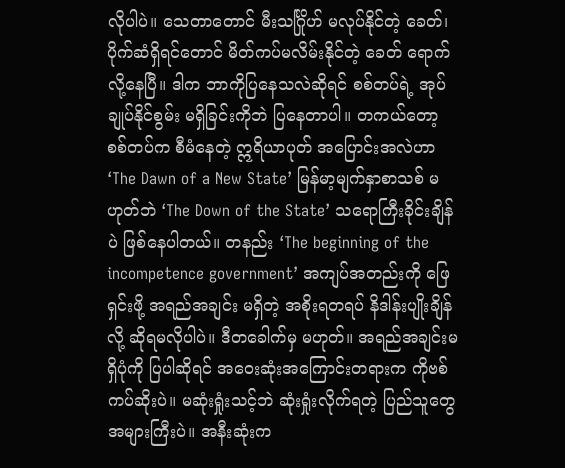လိုပါပဲ။ သေတာတောင် မီးသင်္ဂြိုဟ် မလုပ်နိုင်တဲ့ ခေတ်၊ ပိုက်ဆံရှိရင်တောင် မိတ်ကပ်မလိမ်းနိုင်တဲ့ ခေတ် ရောက်လို့နေပြီ။ ဒါက ဘာကိုပြနေသလဲဆိုရင် စစ်တပ်ရဲ့ အုပ်ချုပ်နိုင်စွမ်း မရှိခြင်းကိုဘဲ ပြနေတာပါ။ တကယ်တော့ စစ်တပ်က စီမံနေတဲ့ ဣရိယာပုတ် အပြောင်းအလဲဟာ ‘The Dawn of a New State’ မြန်မာ့မျက်နှာစာသစ် မဟုတ်ဘဲ ‘The Down of the State’ သရောကြီးခိုင်းချိန်ပဲ ဖြစ်နေပါတယ်။ တနည်း ‘The beginning of the incompetence government’ အကျပ်အတည်းကို ဖြေရှင်းဖို့ အရည်အချင်း မရှိတဲ့ အစိုးရတရပ် နိဒါန်းပျိုးချိန်လို့ ဆိုရမလိုပါပဲ။ ဒီတခေါက်မှ မဟုတ်။ အရည်အချင်းမရှိပုံကို ပြပါဆိုရင် အဝေးဆုံးအကြောင်းတရားက ကိုဗစ်ကပ်ဆိုးပဲ။ မဆုံးရှုံးသင့်ဘဲ ဆုံးရှုံးလိုက်ရတဲ့ ပြည်သူတွေ အများကြီးပဲ။ အနီးဆုံးက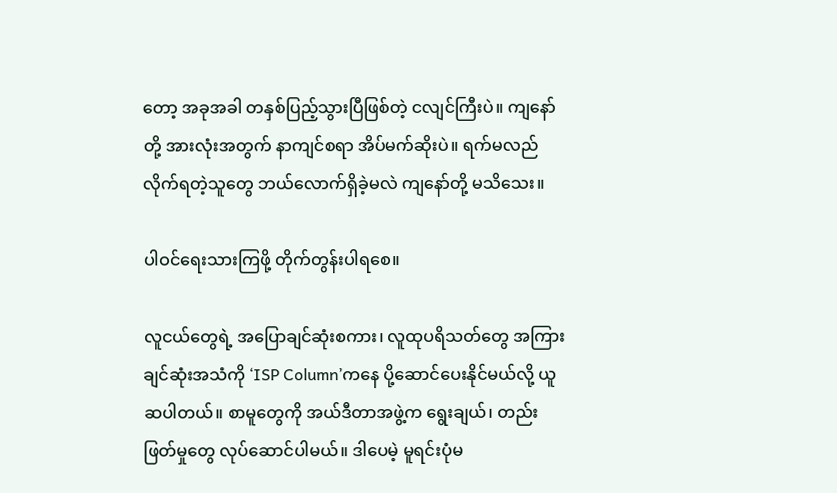တော့ အခုအခါ တနှစ်ပြည့်သွားပြီဖြစ်တဲ့ ငလျင်ကြီးပဲ။ ကျနော်တို့ အားလုံးအတွက် နာကျင်စရာ အိပ်မက်ဆိုးပဲ။ ရက်မလည်လိုက်ရတဲ့သူတွေ ဘယ်လောက်ရှိခဲ့မလဲ ကျနော်တို့ မသိသေး။

ပါဝင်ရေးသားကြဖို့ တိုက်တွန်းပါရစေ။

လူငယ်တွေရဲ့ အပြောချင်ဆုံးစကား၊ လူထုပရိသတ်တွေ အကြားချင်ဆုံးအသံကို ‘ISP Column’ကနေ ပို့ဆောင်ပေးနိုင်မယ်လို့ ယူဆပါတယ်။ စာမူတွေကို အယ်ဒီတာအဖွဲ့က ရွေးချယ်၊ တည်းဖြတ်မှုတွေ လုပ်ဆောင်ပါမယ်။ ဒါပေမဲ့ မူရင်းပုံမ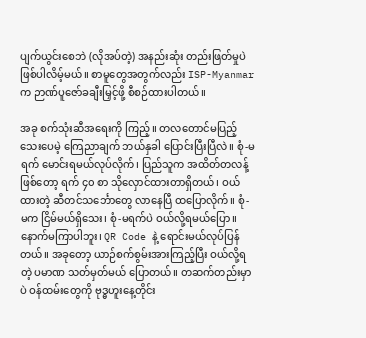ပျက်ယွင်းစေဘဲ (လိုအပ်တဲ့) အနည်းဆုံး တည်းဖြတ်မှုပဲ ဖြစ်ပါလိမ့်မယ်။ စာမူတွေအတွက်လည်း ISP-Myanmar က ဉာဏ်ပူဇော်ခချီးမြှင့်ဖို့ စီစဉ်ထားပါတယ်။

အခု စက်သုံးဆီအရေးကို ကြည့်။ တလတောင်မပြည့်သေးပေမဲ့ ကြေညာချက် ဘယ်နှခါ ပြောင်းပြီးပြီလဲ။ စုံ-မရက် မောင်းရမယ်လုပ်လိုက်၊ ပြည်သူက အထိတ်တလန့်ဖြစ်တော့ ရက် ၄၀ စာ သိုလှောင်ထားတာရှိတယ်၊ ဝယ်ထားတဲ့ ဆီတင်သင်္ဘောတွေ လာနေပြီ ထပြောလိုက်။ စုံ-မက ငြိမ်မယ်ရှိသေး၊ စုံ-မရက်ပဲ ဝယ်လို့ရမယ်ပြော။ နောက်မကြာပါဘူး၊ QR Code နဲ့ ရောင်းမယ်လုပ်ပြန်တယ်။ အခုတော့ ယာဉ်စက်စွမ်းအားကြည့်ပြီး ဝယ်လို့ရတဲ့ ပမာဏ သတ်မှတ်မယ် ပြောတယ်။ တဆက်တည်းမှာပဲ ဝန်ထမ်းတွေကို ဗုဒ္ဓဟူးနေ့တိုင်း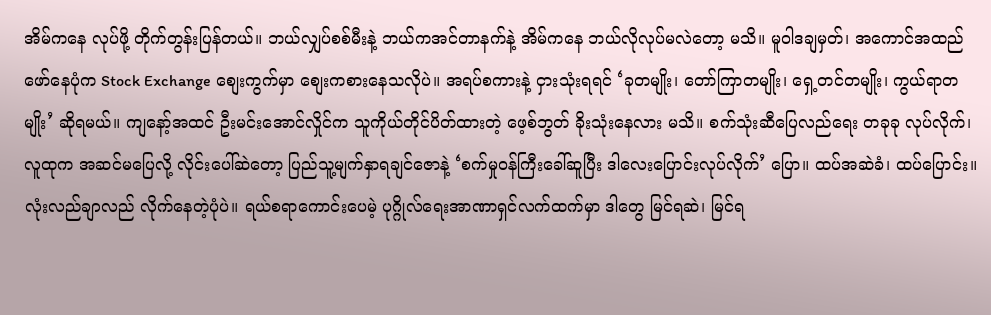အိမ်ကနေ လုပ်ဖို့ တိုက်တွန်းပြန်တယ်။ ဘယ်လျှပ်စစ်မီးနဲ့ ဘယ်ကအင်တာနက်နဲ့ အိမ်ကနေ ဘယ်လိုလုပ်မလဲတော့ မသိ။ မူဝါဒချမှတ်၊ အကောင်အထည်ဖော်နေပုံက Stock Exchange စျေးကွက်မှာ စျေးကစားနေသလိုပဲ။ အရပ်စကားနဲ့ ငှားသုံးရရင် ‘ခုတမျိုး၊ တော်ကြာတမျိုး၊ ရှေ့တင်တမျိုး၊ ကွယ်ရာတမျိုး’ ဆိုရမယ်။ ကျနော့်အထင် ဦးမင်းအောင်လှိုင်က သူကိုယ်တိုင်ပိတ်ထားတဲ့ ဖေ့စ်ဘွတ် ခိုးသုံးနေလား မသိ။ စက်သုံးဆီပြေလည်ရေး တခုခု လုပ်လိုက်၊ လူထုက အဆင်မပြေလို့ လိုင်းပေါ်ဆဲတော့ ပြည်သူ့မျက်နှာရချင်ဇောနဲ့ ‘စက်မှုဝန်ကြီးခေါ်ဆူပြီး ဒါလေးပြောင်းလုပ်လိုက်’ ပြော။ ထပ်အဆဲခံ၊ ထပ်ပြောင်း။ လုံးလည်ချာလည် လိုက်နေတဲ့ပုံပဲ။ ရယ်စရာကောင်းပေမဲ့ ပုဂ္ဂိုလ်ရေးအာဏာရှင်လက်ထက်မှာ ဒါတွေ မြင်ရဆဲ၊ မြင်ရ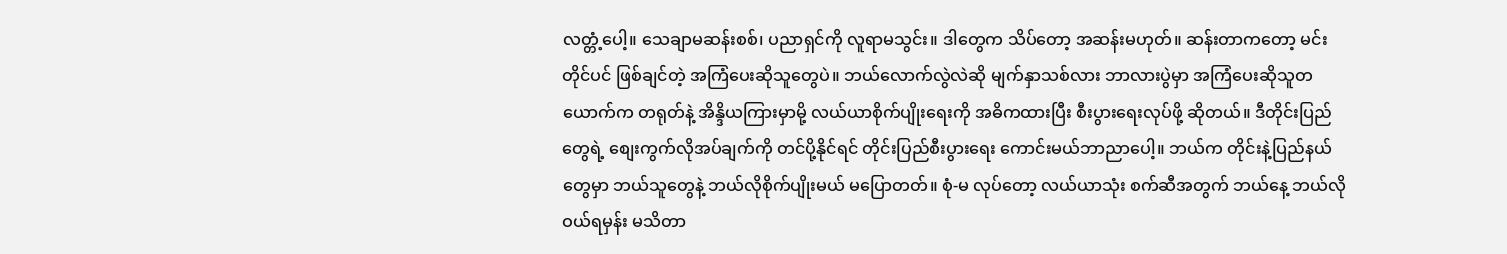လတ္တံ့ပေါ့။ သေချာမဆန်းစစ်၊ ပညာရှင်ကို လူရာမသွင်း။ ဒါတွေက သိပ်တော့ အဆန်းမဟုတ်။ ဆန်းတာကတော့ မင်းတိုင်ပင် ဖြစ်ချင်တဲ့ အကြံပေးဆိုသူတွေပဲ။ ဘယ်လောက်လွဲလဲဆို မျက်နှာသစ်လား ဘာလားပွဲမှာ အကြံပေးဆိုသူတယောက်က တရုတ်နဲ့ အိန္ဒိယကြားမှာမို့ လယ်ယာစိုက်ပျိုးရေးကို အဓိကထားပြီး စီးပွားရေးလုပ်ဖို့ ဆိုတယ်။ ဒီတိုင်းပြည်တွေရဲ့ စျေးကွက်လိုအပ်ချက်ကို တင်ပို့နိုင်ရင် တိုင်းပြည်စီးပွားရေး ကောင်းမယ်ဘာညာပေါ့။ ဘယ်က တိုင်းနဲ့ပြည်နယ်တွေမှာ ဘယ်သူတွေနဲ့ ဘယ်လိုစိုက်ပျိုးမယ် မပြောတတ်။ စုံ-မ လုပ်တော့ လယ်ယာသုံး စက်ဆီအတွက် ဘယ်နေ့ ဘယ်လို ဝယ်ရမှန်း မသိတာ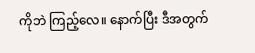ကိုဘဲ ကြည့်လေ။ နောက်ပြီး ဒီအတွက်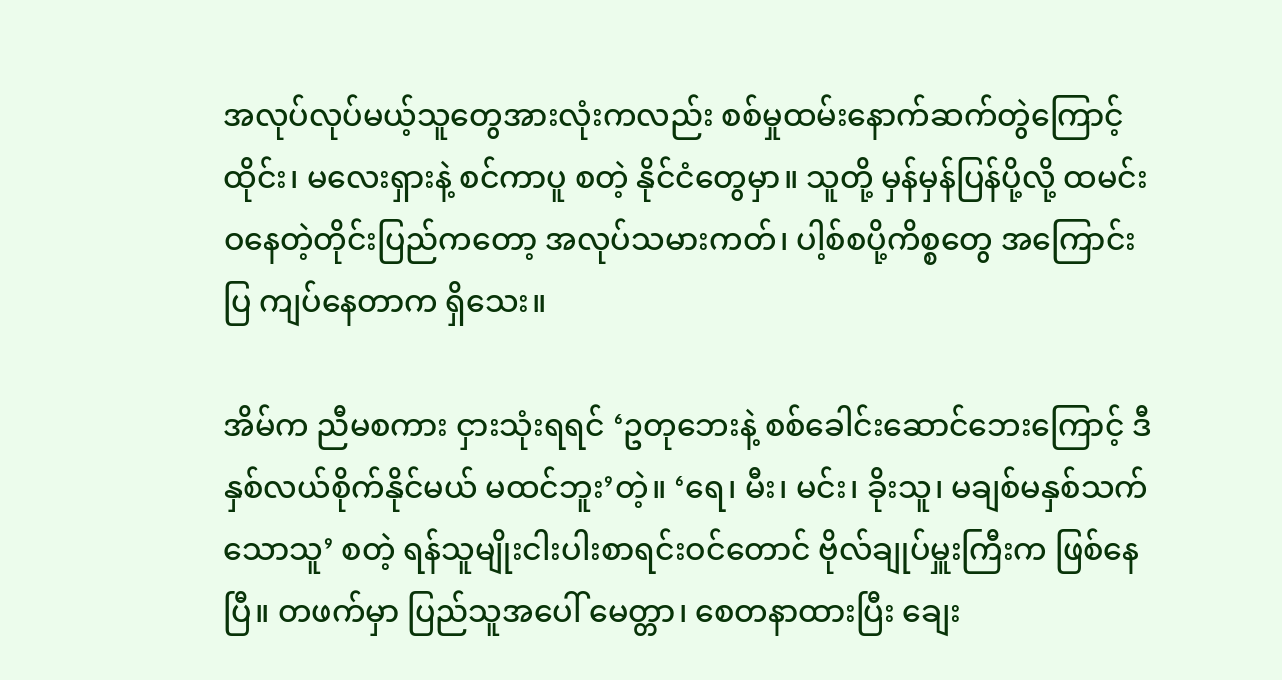အလုပ်လုပ်မယ့်သူတွေအားလုံးကလည်း စစ်မှုထမ်းနောက်ဆက်တွဲကြောင့် ထိုင်း၊ မလေးရှားနဲ့ စင်ကာပူ စတဲ့ နိုင်ငံတွေမှာ။ သူတို့ မှန်မှန်ပြန်ပို့လို့ ထမင်းဝနေတဲ့တိုင်းပြည်ကတော့ အလုပ်သမားကတ်၊ ပါ့စ်စပို့ကိစ္စတွေ အကြောင်းပြ ကျပ်နေတာက ရှိသေး။

အိမ်က ညီမစကား ငှားသုံးရရင် ‘ဥတုဘေးနဲ့ စစ်ခေါင်းဆောင်ဘေးကြောင့် ဒီနှစ်လယ်စိုက်နိုင်မယ် မထင်ဘူး’တဲ့။ ‘ရေ၊ မီး၊ မင်း၊ ခိုးသူ၊ မချစ်မနှစ်သက်သောသူ’ စတဲ့ ရန်သူမျိုးငါးပါးစာရင်းဝင်တောင် ဗိုလ်ချုပ်မှူးကြီးက ဖြစ်နေပြီ။ တဖက်မှာ ပြည်သူအပေါ် မေတ္တာ၊ စေတနာထားပြီး ချေး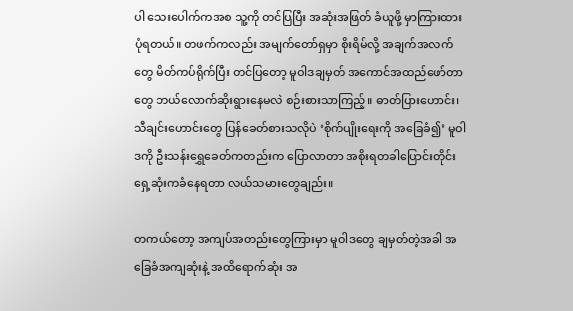ပါ သေးပေါက်ကအစ သူ့ကို တင်ပြပြီး အဆုံးအဖြတ် ခံယူဖို့ မှာကြားထားပုံရတယ်။ တဖက်ကလည်း အမျက်တော်ရှမှာ စိုးရိမ်လို့ အချက်အလက်တွေ မိတ်ကပ်ရိုက်ပြီး တင်ပြတော့ မူဝါဒချမှတ် အကောင်အထည်ဖော်တာတွေ ဘယ်လောက်ဆိုးရွားနေမလဲ စဉ်းစားသာကြည့်။ ဓာတ်ပြားဟောင်း၊ သီချင်းဟောင်းတွေ ပြန်ခေတ်စားသလိုပဲ ‘စိုက်ပျိုးရေးကို အခြေခံ၍’ မူဝါဒကို ဦးသန်းရွှေခေတ်ကတည်းက ပြောလာတာ အစိုးရတခါပြောင်းတိုင်း ရှေ့ဆုံးကခံနေရတာ လယ်သမားတွေချည်း။

တကယ်တော့ အကျပ်အတည်းတွေကြားမှာ မူဝါဒတွေ ချမှတ်တဲ့အခါ အခြေခံအကျဆုံးနဲ့ အထိရောက်ဆုံး အ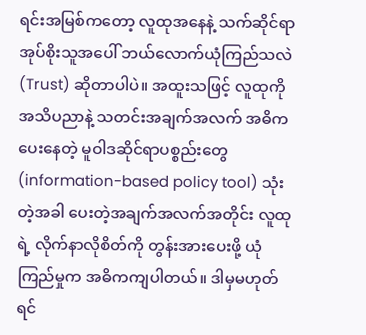ရင်းအမြစ်ကတော့ လူထုအနေနဲ့ သက်ဆိုင်ရာ အုပ်စိုးသူအပေါ် ဘယ်လောက်ယုံကြည်သလဲ (Trust) ဆိုတာပါပဲ။ အထူးသဖြင့် လူထုကို အသိပညာနဲ့ သတင်းအချက်အလက် အဓိက ပေးနေတဲ့ မူဝါဒဆိုင်ရာပစ္စည်းတွေ (information-based policy tool) သုံးတဲ့အခါ ပေးတဲ့အချက်အလက်အတိုင်း လူထုရဲ့ လိုက်နာလိုစိတ်ကို တွန်းအားပေးဖို့ ယုံကြည်မှုက အဓိကကျပါတယ်။ ဒါမှမဟုတ်ရင်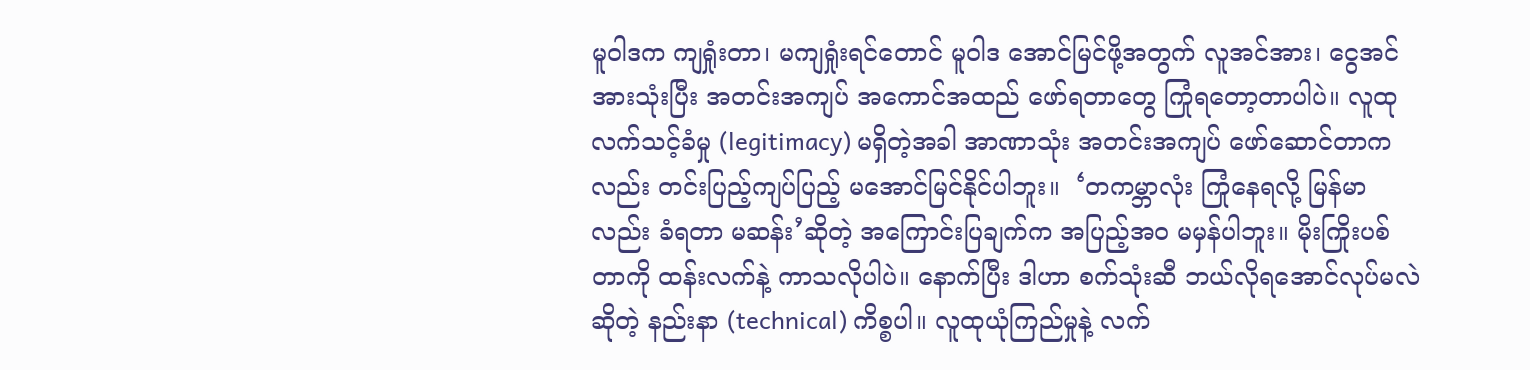မူဝါဒက ကျရှုံးတာ၊ မကျရှုံးရင်တောင် မူဝါဒ အောင်မြင်ဖို့အတွက် လူအင်အား၊ ငွေအင်အားသုံးပြီး အတင်းအကျပ် အကောင်အထည် ဖော်ရတာတွေ ကြုံရတော့တာပါပဲ။ လူထုလက်သင့်ခံမှု (legitimacy) မရှိတဲ့အခါ အာဏာသုံး အတင်းအကျပ် ဖော်ဆောင်တာကလည်း တင်းပြည့်ကျပ်ပြည့် မအောင်မြင်နိုင်ပါဘူး။  ‘တကမ္ဘာလုံး ကြုံနေရလို့ မြန်မာလည်း ခံရတာ မဆန်း’ဆိုတဲ့ အကြောင်းပြချက်က အပြည့်အဝ မမှန်ပါဘူး။ မိုးကြိုးပစ်တာကို ထန်းလက်နဲ့ ကာသလိုပါပဲ။ နောက်ပြီး ဒါဟာ စက်သုံးဆီ ဘယ်လိုရအောင်လုပ်မလဲဆိုတဲ့ နည်းနာ (technical) ကိစ္စပါ။ လူထုယုံကြည်မှုနဲ့ လက်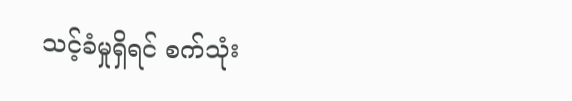သင့်ခံမှုရှိရင် စက်သုံး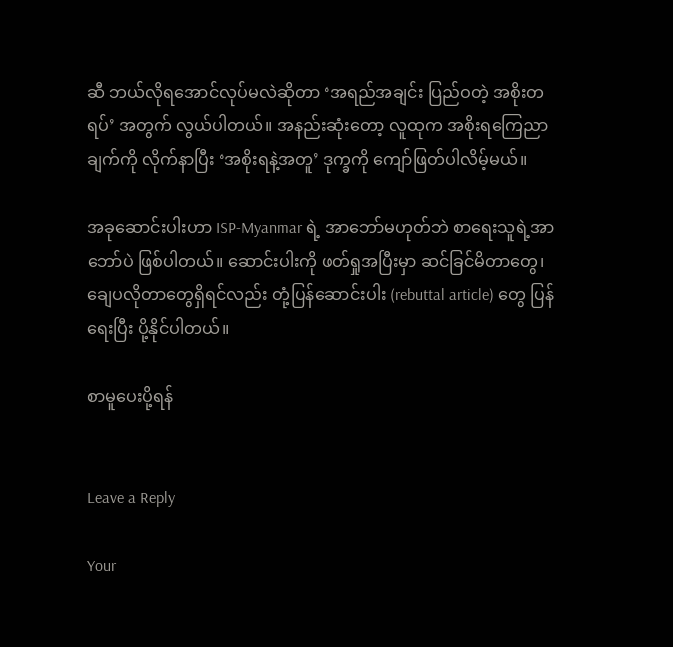ဆီ ဘယ်လိုရအောင်လုပ်မလဲဆိုတာ ‘အရည်အချင်း ပြည်ဝတဲ့ အစိုးတရပ်’ အတွက် လွယ်ပါတယ်။ အနည်းဆုံးတော့ လူထုက အစိုးရကြေညာချက်ကို လိုက်နာပြီး ‘အစိုးရနဲ့အတူ’ ဒုက္ခကို ကျော်ဖြတ်ပါလိမ့်မယ်။

အခုဆောင်းပါးဟာ ISP-Myanmar ရဲ့ အာဘော်မဟုတ်ဘဲ စာရေးသူရဲ့အာဘော်ပဲ ဖြစ်ပါတယ်။ ဆောင်းပါးကို ဖတ်ရှုအပြီးမှာ ဆင်ခြင်မိတာတွေ၊ ချေပလိုတာတွေရှိရင်လည်း တုံ့ပြန်ဆောင်းပါး (rebuttal article) တွေ ပြန်ရေးပြီး ပို့နိုင်ပါတယ်။

စာမူပေးပို့ရန်


Leave a Reply

Your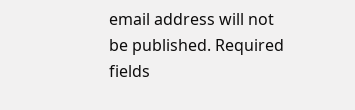email address will not be published. Required fields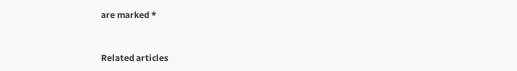are marked *


Related articles